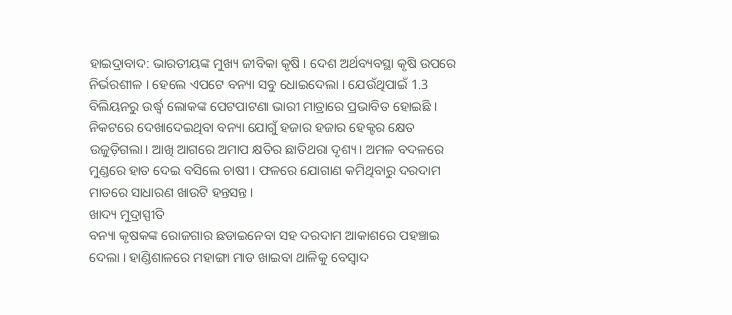ହାଇଦ୍ରାବାଦ: ଭାରତୀୟଙ୍କ ମୁଖ୍ୟ ଜୀବିକା କୃଷି । ଦେଶ ଅର୍ଥବ୍ୟବସ୍ଥା କୃଷି ଉପରେ ନିର୍ଭରଶୀଳ । ହେଲେ ଏପଟେ ବନ୍ୟା ସବୁ ଧୋଇଦେଲା । ଯେଉଁଥିପାଇଁ 1.3 ବିଲିୟନରୁ ଉର୍ଦ୍ଧ୍ବ ଲୋକଙ୍କ ପେଟପାଟଣା ଭାରୀ ମାତ୍ରାରେ ପ୍ରଭାବିତ ହୋଇଛି ।
ନିକଟରେ ଦେଖାଦେଇଥିବା ବନ୍ୟା ଯୋଗୁଁ ହଜାର ହଜାର ହେକ୍ଟର କ୍ଷେତ ଉଜୁଡ଼ିଗଲା। ଆଖି ଆଗରେ ଅମାପ କ୍ଷତିର ଛାତିଥରା ଦୃଶ୍ୟ। ଅମଳ ବଦଳରେ ମୁଣ୍ଡରେ ହାତ ଦେଇ ବସିଲେ ଚାଷୀ । ଫଳରେ ଯୋଗାଣ କମିଥିବାରୁ ଦରଦାମ ମାଡରେ ସାଧାରଣ ଖାଉଟି ହନ୍ତସନ୍ତ ।
ଖାଦ୍ୟ ମୁଦ୍ରାସ୍ପୀତି
ବନ୍ୟା କୃଷକଙ୍କ ରୋଜଗାର ଛଡାଇନେବା ସହ ଦରଦାମ ଆକାଶରେ ପହଞ୍ଚାଇ ଦେଲା । ହାଣ୍ଡିଶାଳରେ ମହାଙ୍ଗା ମାଡ ଖାଇବା ଥାଳିକୁ ବେସ୍ବାଦ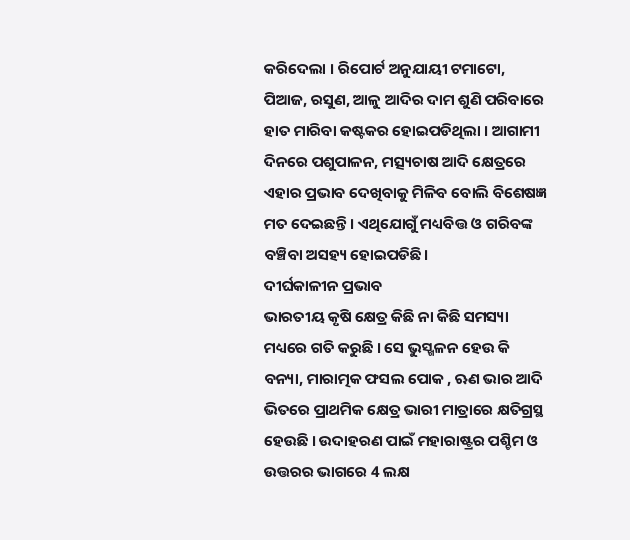କରିଦେଲା । ରିପୋର୍ଟ ଅନୁଯାୟୀ ଟମାଟୋ, ପିଆଜ, ରସୁଣ, ଆଳୁ ଆଦିର ଦାମ ଶୁଣି ପରିବାରେ ହାତ ମାରିବା କଷ୍ଟକର ହୋଇପଡିଥିଲା । ଆଗାମୀ ଦିନରେ ପଶୁପାଳନ, ମତ୍ସ୍ୟଚାଷ ଆଦି କ୍ଷେତ୍ରରେ ଏହାର ପ୍ରଭାବ ଦେଖିବାକୁ ମିଳିବ ବୋଲି ବିଶେଷଜ୍ଞ ମତ ଦେଇଛନ୍ତି । ଏଥିଯୋଗୁଁ ମଧ୍ୟବିତ୍ତ ଓ ଗରିବଙ୍କ ବଞ୍ଚିବା ଅସହ୍ୟ ହୋଇପଡିଛି।
ଦୀର୍ଘକାଳୀନ ପ୍ରଭାବ
ଭାରତୀୟ କୃଷି କ୍ଷେତ୍ର କିଛି ନା କିଛି ସମସ୍ୟା ମଧ୍ୟରେ ଗତି କରୁଛି । ସେ ଭୁସ୍ଖଳନ ହେଉ କି ବନ୍ୟା, ମାରାତ୍ମକ ଫସଲ ପୋକ , ଋଣ ଭାର ଆଦି ଭିତରେ ପ୍ରାଥମିକ କ୍ଷେତ୍ର ଭାରୀ ମାତ୍ରାରେ କ୍ଷତିଗ୍ରସ୍ଥ ହେଉଛି । ଉଦାହରଣ ପାଇଁ ମହାରାଷ୍ଟ୍ରର ପଶ୍ଚିମ ଓ ଉତ୍ତରର ଭାଗରେ 4 ଲକ୍ଷ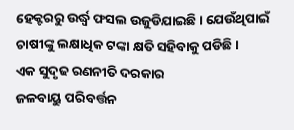ହେକ୍ଟରରୁ ଉର୍ଦ୍ଧ୍ବ ଫସଲ ଉଜୁଡିଯାଇଛି । ଯେଉଁଥିପାଇଁ ଚାଷୀଙ୍କୁ ଲକ୍ଷାଧିକ ଟଙ୍କା କ୍ଷତି ସହିବାକୁ ପଡିଛି ।
ଏକ ସୁଦୃଢ ରଣନୀତି ଦରକାର
ଜଳବାୟୁ ପରିବର୍ତ୍ତନ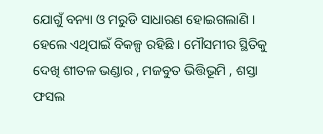ଯୋଗୁଁ ବନ୍ୟା ଓ ମରୁଡି ସାଧାରଣ ହୋଇଗଲାଣି । ହେଲେ ଏଥିପାଇଁ ବିକଳ୍ପ ରହିଛି । ମୌସମୀର ସ୍ଥିତିକୁ ଦେଖି ଶୀତଳ ଭଣ୍ଡାର , ମଜବୁତ ଭିତ୍ତିଭୂମି , ଶସ୍ତା ଫସଲ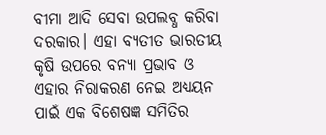ବୀମା ଆଦି ସେବା ଉପଲବ୍ଧ କରିବା ଦରକାର। ଏହା ବ୍ୟତୀତ ଭାରତୀୟ କୃଷି ଉପରେ ବନ୍ୟା ପ୍ରଭାବ ଓ ଏହାର ନିରାକରଣ ନେଇ ଅଧ୍ୟୟନ ପାଇଁ ଏକ ବିଶେଷଜ୍ଞ ସମିତିର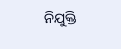ନିଯୁକ୍ତି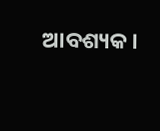ଆବଶ୍ୟକ।